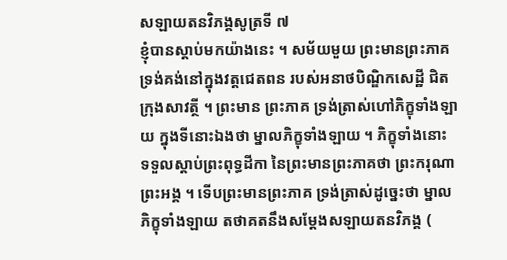សឡាយតនវិភង្គសូត្រទី ៧
ខ្ញុំបានស្តាប់មកយ៉ាងនេះ ។ សម័យមួយ ព្រះមានព្រះភាគ ទ្រង់គង់នៅក្នុងវត្តជេតពន របស់អនាថបិណ្ឌិកសេដ្ឋី ជិតក្រុងសាវត្ថី ។ ព្រះមាន ព្រះភាគ ទ្រង់ត្រាស់ហៅភិក្ខុទាំងឡាយ ក្នុងទីនោះឯងថា ម្នាលភិក្ខុទាំងឡាយ ។ ភិក្ខុទាំងនោះ ទទួលស្តាប់ព្រះពុទ្ធដីកា នៃព្រះមានព្រះភាគថា ព្រះករុណា ព្រះអង្គ ។ ទើបព្រះមានព្រះភាគ ទ្រង់ត្រាស់ដូច្នេះថា ម្នាលភិក្ខុទាំងឡាយ តថាគតនឹងសម្តែងសឡាយតនវិភង្គ (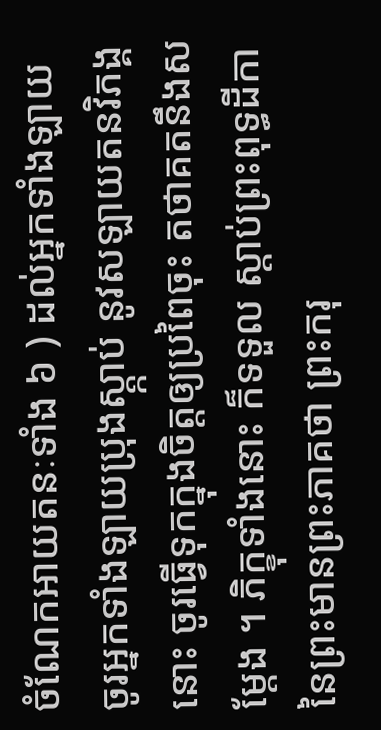ចំណែកអាយតនៈទាំង ៦ ) ដល់អ្នកទាំងឡាយ ចូរអ្នកទាំងឡាយប្រុងស្ត្កាប់ នូវសឡាយតនវិភង្គនោះ ចូរធ្វើទុកក្នុងចិត្តឲ្យប្រពៃចុះ តថាគតនឹងសម្តែង ។ ភិក្ខុទាំងនោះ ក៏ទទួល ស្តាប់ព្រះពុទ្ធដីកា នៃព្រះមានព្រះភាគថា ព្រះករុ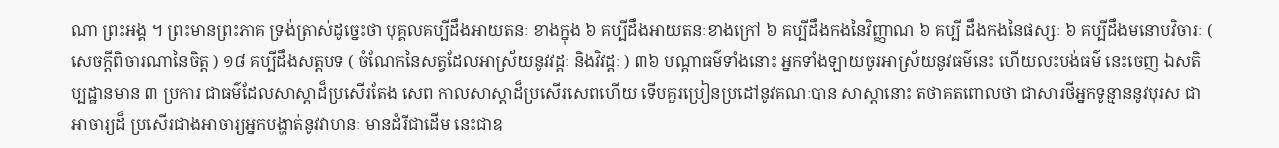ណា ព្រះអង្គ ។ ព្រះមានព្រះភាគ ទ្រង់ត្រាស់ដូច្នេះថា បុគ្គលគប្បីដឹងអាយតនៈ ខាងក្នុង ៦ គប្បីដឹងអាយតនៈខាងក្រៅ ៦ គប្បីដឹងកងនៃវិញ្ញាណ ៦ គប្បី ដឹងកងនៃផស្សៈ ៦ គប្បីដឹងមនោបវិចារៈ ( សេចក្តីពិចារណានៃចិត្ត ) ១៨ គប្បីដឹងសត្តបទ ( ចំណែកនៃសត្វដែលអាស្រ័យនូវវដ្តៈ និងវិវដ្តៈ ) ៣៦ បណ្តាធម៌ទាំងនោះ អ្នកទាំងឡាយចូរអាស្រ័យនូវធម៌នេះ ហើយលះបង់ធម៌ នេះចេញ ឯសតិប្បដ្ឋានមាន ៣ ប្រការ ជាធម៌ដែលសាស្តាដ៏ប្រសើរតែង សេព កាលសាស្តាដ៏ប្រសើរសេពហើយ ទើបគួរប្រៀនប្រដៅនូវគណៈបាន សាស្តានោះ តថាគតពោលថា ជាសារថីអ្នកទូន្មាននូវបុរស ជាអាចារ្យដ៏ ប្រសើរជាងអាចារ្យអ្នកបង្ហាត់នូវវាហនៈ មានដំរីជាដើម នេះជាឧ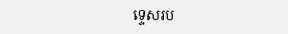ទ្ទេសរប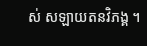ស់ សឡាយតនវិភង្គ ។